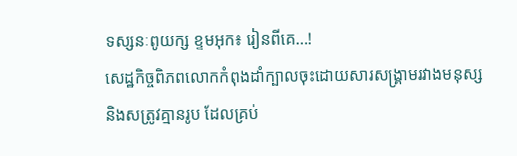ទស្សនៈពូយក្ស ខ្ទមអុក៖ រៀនពីគេ…!
សេដ្ឋកិច្ចពិភពលោកកំពុងដាំក្បាលចុះដោយសារសង្រ្គាមរវាងមនុស្ស និងសត្រូវគ្មានរូប ដែលគ្រប់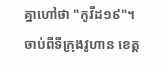គ្នាហៅថា "កូវីដ១៩"។ ចាប់ពីទីក្រុងវូហាន ខេត្ត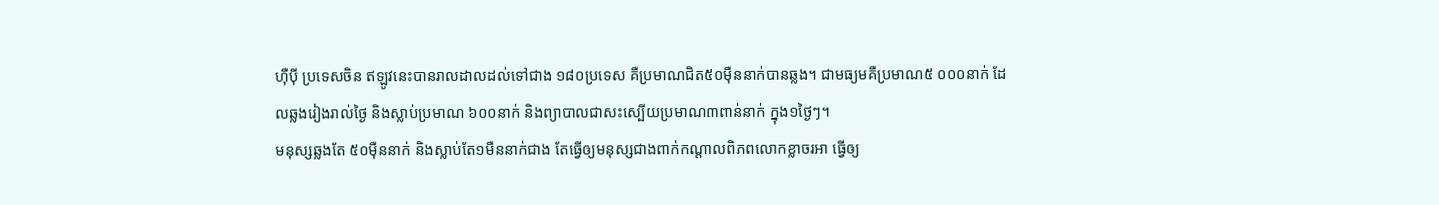ហ៊ឺប៉ី ប្រទេសចិន ឥឡូវនេះបានរាលដាលដល់ទៅជាង ១៨០ប្រទេស គឺប្រមាណជិត៥០ម៉ឺននាក់បានឆ្លង។ ជាមធ្យមគឺប្រមាណ៥ ០០០នាក់ ដែលឆ្លងរៀងរាល់ថ្ងៃ និងស្លាប់ប្រមាណ ៦០០នាក់ និងព្យាបាលជាសះស្បើយប្រមាណ៣ពាន់នាក់ ក្នុង១ថ្ងៃៗ។
មនុស្សឆ្លងតែ ៥០ម៉ឺននាក់ និងស្លាប់តែ១មឺននាក់ជាង តែធ្វើឲ្យមនុស្សជាងពាក់កណ្តាលពិភពលោកខ្លាចរអា ធ្វើឲ្យ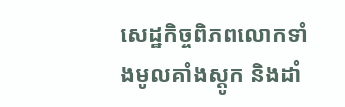សេដ្ឋកិច្ចពិភពលោកទាំងមូលគាំងស្តូក និងដាំ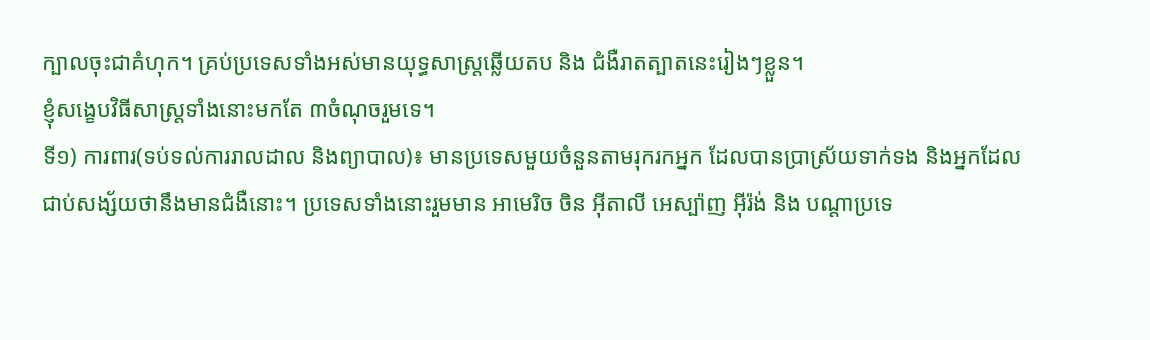ក្បាលចុះជាគំហុក។ គ្រប់ប្រទេសទាំងអស់មានយុទ្ធសាស្រ្តឆ្លើយតប និង ជំងឺរាតត្បាតនេះរៀងៗខ្លួន។
ខ្ញុំសង្ខេបវិធីសាស្រ្តទាំងនោះមកតែ ៣ចំណុចរួមទេ។
ទី១) ការពារ(ទប់ទល់ការរាលដាល និងព្យាបាល)៖ មានប្រទេសមួយចំនួនតាមរុករកអ្នក ដែលបានប្រាស្រ័យទាក់ទង និងអ្នកដែលជាប់សង្ស័យថានឹងមានជំងឺនោះ។ ប្រទេសទាំងនោះរួមមាន អាមេរិច ចិន អ៊ីតាលី អេស្ប៉ាញ អ៊ីរ៉ង់ និង បណ្តាប្រទេ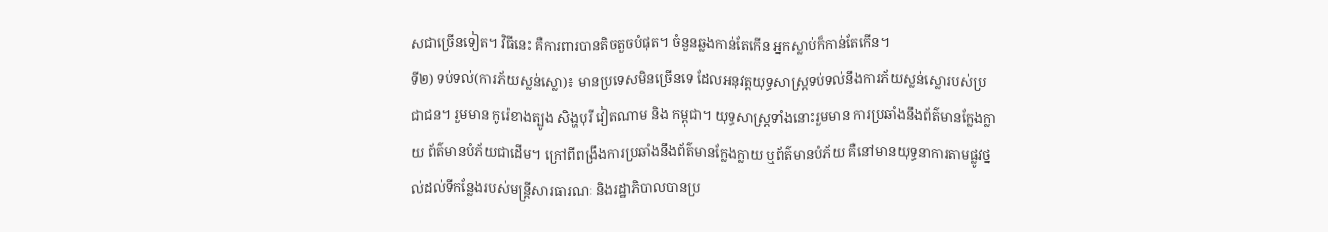សជាច្រើនទៀត។ វិធីនេះ គឺការពារបានតិចតួចបំផុត។ ចំនួនឆ្លងកាន់តែកើន អ្នកស្លាប់ក៏កាន់តែកើន។
ទី២) ទប់ទល់(ការភ័យស្លន់ស្លោ)៖ មានប្រទេសមិនច្រើនទេ ដែលអនុវត្តយុទ្ធសាស្រ្តទប់ទល់នឹងការភ័យស្លន់ស្លោរបស់ប្រជាជន។ រួមមាន កូរ៉េខាងត្បូង សិង្ហបុរី វៀតណាម និង កម្ពុជា។ យុទ្ធសាស្រ្តទាំងនោះរួមមាន ការប្រឆាំងនឹងព័ត៌មានក្លែងក្លាយ ព័ត៌មានបំភ័យជាដើម។ ក្រៅពីពង្រឹងការប្រឆាំងនឹងព័ត៌មានក្លែងក្លាយ ឬព័ត៌មានបំភ័យ គឺនៅមានយុទ្ធនាការតាមផ្លូវថ្នល់ដល់ទីកន្លែងរបស់មន្រ្តីសារធារណៈ និងរដ្ឋាភិបាលបានប្រ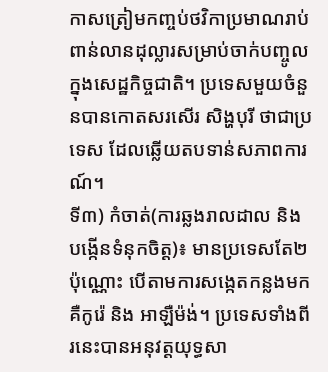កាសត្រៀមកញ្ចប់ថវិកាប្រមាណរាប់ពាន់លានដុល្លារសម្រាប់ចាក់បញ្ចូលក្នុងសេដ្ឋកិច្ចជាតិ។ ប្រទេសមួយចំនួនបានកោតសរសើរ សិង្ហបុរី ថាជាប្រទេស ដែលឆ្លើយតបទាន់សភាពការណ៍។
ទី៣) កំចាត់(ការឆ្លងរាលដាល និងបង្កើនទំនុកចិត្ត)៖ មានប្រទេសតែ២ប៉ុណ្ណោះ បើតាមការសង្កេតកន្លងមក គឺកូរ៉េ និង អាឡឺម៉ង់។ ប្រទេសទាំងពីរនេះបានអនុវត្តយុទ្ធសា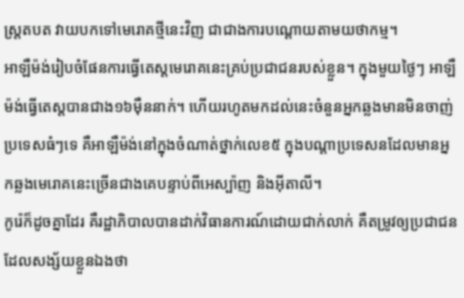ស្រ្តតបត វាយបកទៅមេរោគថ្មីនេះវិញ ជាជាងការបណ្តោយតាមយថាកម្ម។
អាឡឺម៉ង់រៀបចំផែនការធ្វើតេស្តមេរោគនេះគ្រប់ប្រជាជនរបស់ខ្លួន។ ក្នុងមួយថ្ងៃៗ អាឡឺម៉ង់ធ្វើតេស្តបានជាង១៦ម៉ឺននាក់។ ហើយរហូតមកដល់នេះចំនួនអ្នកឆ្លងមានមិនចាញ់ប្រទេសធំៗទេ គឺអាឡឺម៉ង់នៅក្នុងចំណាត់ថ្នាក់លេខ៥ ក្នុងបណ្តាប្រទេសនដែលមានអ្នកឆ្លងមេរោគនេះច្រើនជាងគេបន្ទាប់ពីអេស្ប៉ាញ និងអ៊ីតាលី។
កូរ៉េក៏ដូចគ្នាដែរ គឺរដ្ឋាភិបាលបានដាក់វិធានការណ៍ដោយជាក់លាក់ គឺតម្រូវឲ្យប្រជាជន ដែលសង្ស័យខ្លួនឯងថា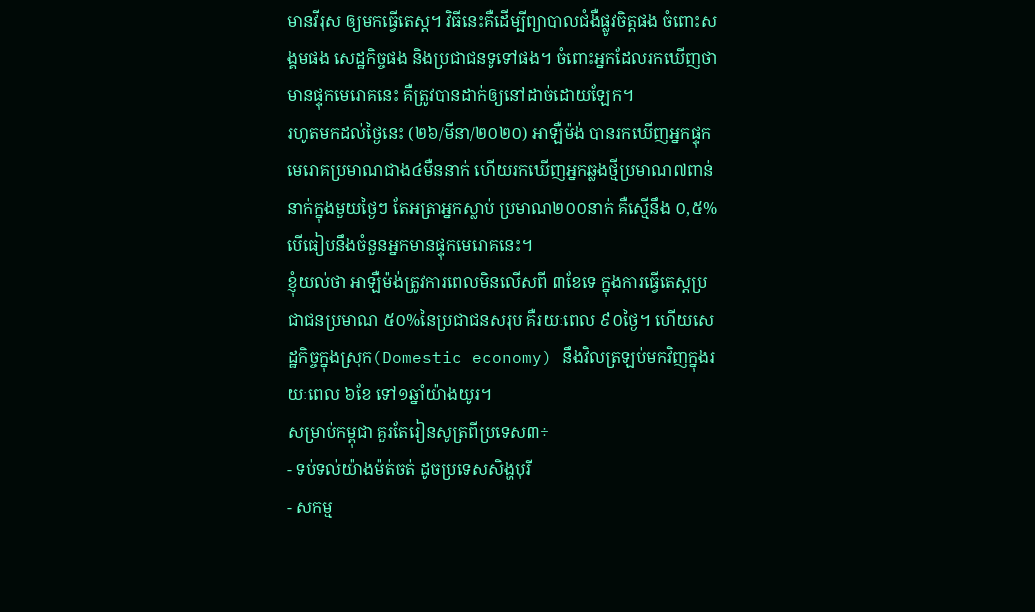មានវីរុស ឲ្យមកធ្វើតេស្ត។ វិធីនេះគឺដើម្បីព្យាបាលជំងឺផ្លូវចិត្តផង ចំពោះសង្គមផង សេដ្ឋកិច្ចផង និងប្រជាជនទូទៅផង។ ចំពោះអ្នកដែលរកឃើញថា មានផ្ទុកមេរោគនេះ គឺត្រូវបានដាក់ឲ្យនៅដាច់ដោយឡែក។
រហូតមកដល់ថ្ងៃនេះ (២៦/មីនា/២០២០) អាឡឺម៉ង់ បានរកឃើញអ្នកផ្ទុកមេរោគប្រមាណជាង៤មឺននាក់ ហើយរកឃើញអ្នកឆ្លងថ្មីប្រមាណ៧ពាន់នាក់ក្នុងមួយថ្ងៃៗ តែអត្រាអ្នកស្លាប់ ប្រមាណ២០០នាក់ គឺស្មើនឹង ០,៥% បើធៀបនឹងចំនួនអ្នកមានផ្ទុកមេរោគនេះ។
ខ្ញុំយល់ថា អាឡឺម៉ង់ត្រូវការពេលមិនលើសពី ៣ខែទេ ក្នុងការធ្វើតេស្តប្រជាជនប្រមាណ ៥០%នៃប្រជាជនសរុប គឺរយៈពេល ៩០ថ្ងៃ។ ហើយសេដ្ឋកិច្ចក្នុងស្រុក(Domestic economy) នឹងវិលត្រឡប់មកវិញក្នុងរយៈពេល ៦ខែ ទៅ១ឆ្នាំយ៉ាងយូរ។
សម្រាប់កម្ពុជា គួរតែរៀនសូត្រពីប្រទេស៣÷
- ទប់ទល់យ៉ាងម៉ត់ចត់ ដូចប្រទេសសិង្ហបុរី
- សកម្ម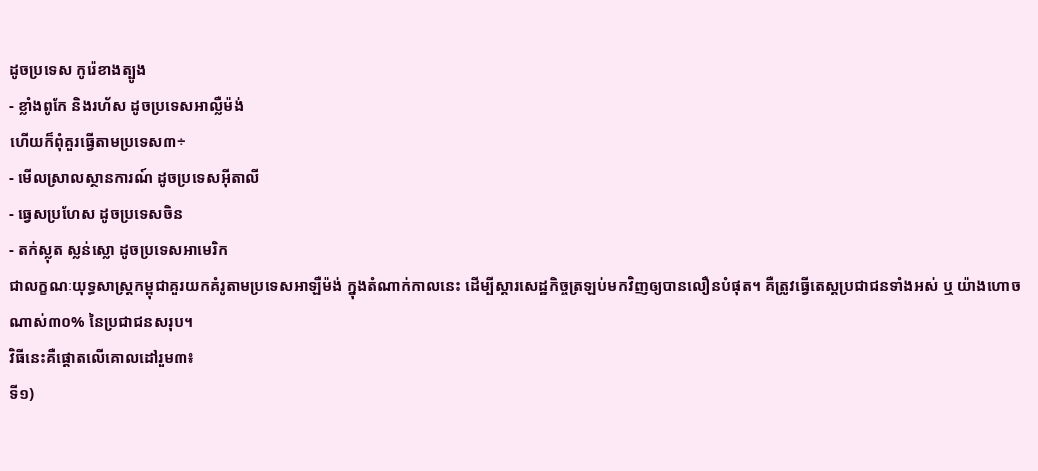ដូចប្រទេស កូរ៉េខាងត្បូង
- ខ្លាំងពូកែ និងរហ័ស ដូចប្រទេសអាល្លឺម៉ង់
ហើយក៏ពុំគួរធ្វើតាមប្រទេស៣÷
- មើលស្រាលស្ថានការណ៍ ដូចប្រទេសអ៊ីតាលី
- ធ្វេសប្រហែស ដូចប្រទេសចិន
- តក់ស្លុត ស្លន់ស្លោ ដូចប្រទេសអាមេរិក
ជាលក្ខណៈយុទ្ធសាស្រ្តកម្ពុជាគួរយកគំរូតាមប្រទេសអាឡឺម៉ង់ ក្នុងតំណាក់កាលនេះ ដើម្បីស្តារសេដ្ឋកិច្ចត្រឡប់មកវិញឲ្យបានលឿនបំផុត។ គឺត្រូវធ្វើតេស្តប្រជាជនទាំងអស់ ឬ យ៉ាងហោចណាស់៣០% នៃប្រជាជនសរុប។
វិធីនេះគឺផ្តោតលើគោលដៅរួម៣៖
ទី១)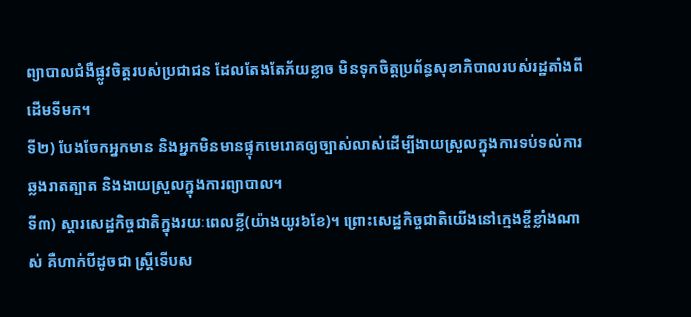ព្យាបាលជំងឺផ្លូវចិត្តរបស់ប្រជាជន ដែលតែងតែភ័យខ្លាច មិនទុកចិត្តប្រព័ន្ធសុខាភិបាលរបស់រដ្ឋតាំងពីដើមទីមក។
ទី២) បែងចែកអ្នកមាន និងអ្នកមិនមានផ្ទុកមេរោគឲ្យច្បាស់លាស់ដើម្បីងាយស្រួលក្នុងការទប់ទល់ការឆ្លងរាតត្បាត និងងាយស្រួលក្នុងការព្យាបាល។
ទី៣) ស្តារសេដ្ឋកិច្ចជាតិក្នុងរយៈពេលខ្លី(យ៉ាងយូរ៦ខែ)។ ព្រោះសេដ្ឋកិច្ចជាតិយើងនៅក្មេងខ្ចីខ្លាំងណាស់ គឺហាក់បីដូចជា ស្រ្តីទើបស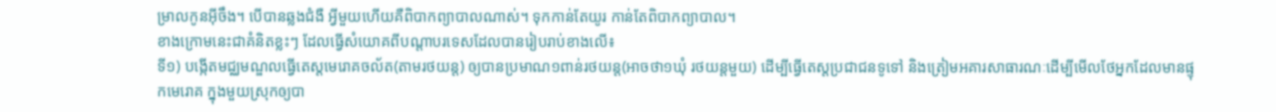ម្រាលកូនអ៊ីចឹង។ បើបានឆ្លងជំងឺ អ្វីមួយហើយគឺពិបាកព្យាបាលណាស់។ ទុកកាន់តែយូរ កាន់តែពិបាកព្យាបាល។
ខាងក្រោមនេះជាគំនិតខ្លះៗ ដែលធ្វើសំយោគពីបណ្តាបរទេសដែលបានរៀបរាប់ខាងលើ៖
ទី១) បង្កើតមជ្ឈមណ្ឌលធ្វើតេស្តមេរោគចល័ត(តាមរថយន្ត) ឲ្យបានប្រមាណ១ពាន់រថយន្ត(អាចថា១ឃុំ រថយន្តមួយ) ដើម្បីធ្វើតេស្តប្រជាជនទូទៅ និងត្រៀមអគារសាធារណៈដើម្បីមើលថែអ្នកដែលមានផ្ទុកមេរោគ ក្នុងមួយស្រុកឲ្យបា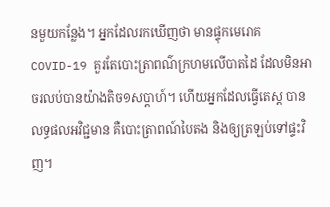នមួយកន្លែង។ អ្នកដែលរកឃើញថា មានផ្ទុកមេរោគCOVID-19 គួរតែបោះត្រាពណ៌ក្រហមលើបាតដៃ ដែលមិនអាចរលប់បានយ៉ាងតិច១សប្តាហ៍។ ហើយអ្នកដែលធ្វើតេស្ត បានលទ្ធផលអវិជ្ជមាន គឺបោះត្រាពណ៍បៃតង និងឲ្យត្រឡប់ទៅផ្ទះវិញ។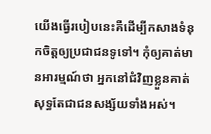យើងធ្វើរបៀបនេះគឺដើម្បីកសាងទំនុកចិត្តឲ្យប្រជាជនទូទៅ។ កុំឲ្យគាត់មានអារម្មណ៍ថា អ្នកនៅជំវិញខ្លួនគាត់សុទ្ធតែជាជនសង្ស័យទាំងអស់។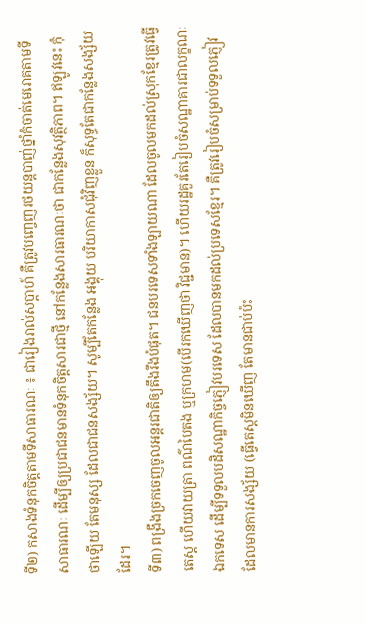ទី២) កសាងទំនុកចិត្តតាមទីសាធារណៈ ៖ ជារៀងរាល់សប្តាហ៍ គឺត្រូវបញ្ចេញរថយន្តបាញ់ថ្នាំកំចាត់មេរោគតាមទីសាធារណៈ ដើម្បីឲ្យប្រជាជនមានទំនុកចិត្តសារជាថ្មី នៅកន្លែងសារធារណៈថា ជាកន្លែងសុវត្ថិភាព។ ឥឡូវនេះ កុំថាឡើយ តែមនុស្ស ដែលជាជនសង្ស័យ។ សូម្បីតែកន្លែង អង្គុយ បរិយាកាសជុំវិញខ្លួន ក៏សុទ្ធតែជាកន្លែងសង្ស័យដែរ។
ទី៣) ពង្រឹងច្រកចេញចូលអន្តរជាតិឲ្យតឹងរឹងបំផុត។ ជនបរទេសទាំងឡាយណា ដែលចូលមកដល់ស្រុកខ្មែរត្រូវធ្វើតេស្ត ហើយវាយត្រា ពណ៌បៃតង ឬក្រហម(បើរកឃើញថា វិជ្ជមាន)។ ហើយរដ្ឋគួរតែរៀបចំសណ្ឋាគារជាលក្ខណៈឯកទេស ដើម្បីទទួលបដិសណ្ឋាកិច្ចភ្ញៀវបរទេស ដែលបានមកដល់ប្រទេសខ្មែរ។ គឺត្រូវរៀបចំសម្រាប់ទទួលភ្ញៀវ ដែលមានការសង្ស័យ (ធ្វើតេស្តមិនឃើញ តែមានជាប់ប៉ះ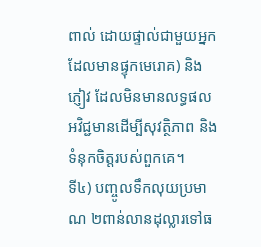ពាល់ ដោយផ្ទាល់ជាមួយអ្នក ដែលមានផ្ទុកមេរោគ) និងភ្ញៀវ ដែលមិនមានលទ្ធផលអវិជ្ជមានដើម្បីសុវត្ថិភាព និងទំនុកចិត្តរបស់ពួកគេ។
ទី៤) បញ្ចូលទឹកលុយប្រមាណ ២ពាន់លានដុល្លារទៅធ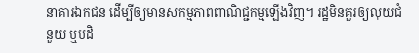នាគារឯកជន ដើម្បីឲ្យមានសកម្មភាពពាណិជ្ជកម្មឡើងវិញ។ រដ្ឋមិនគួរឲ្យលុយជំនួយ ឬបដិ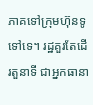ភាគទៅក្រុមហ៊ុនទូទៅទេ។ រដ្ឋគួរតែដើរតួនាទី ជាអ្នកធានា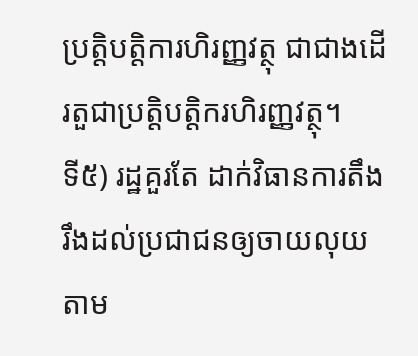ប្រត្តិបត្តិការហិរញ្ញវត្ថុ ជាជាងដើរតួជាប្រត្តិបត្តិករហិរញ្ញវត្ថុ។
ទី៥) រដ្ឋគួរតែ ដាក់វិធានការតឹងរឹងដល់ប្រជាជនឲ្យចាយលុយតាម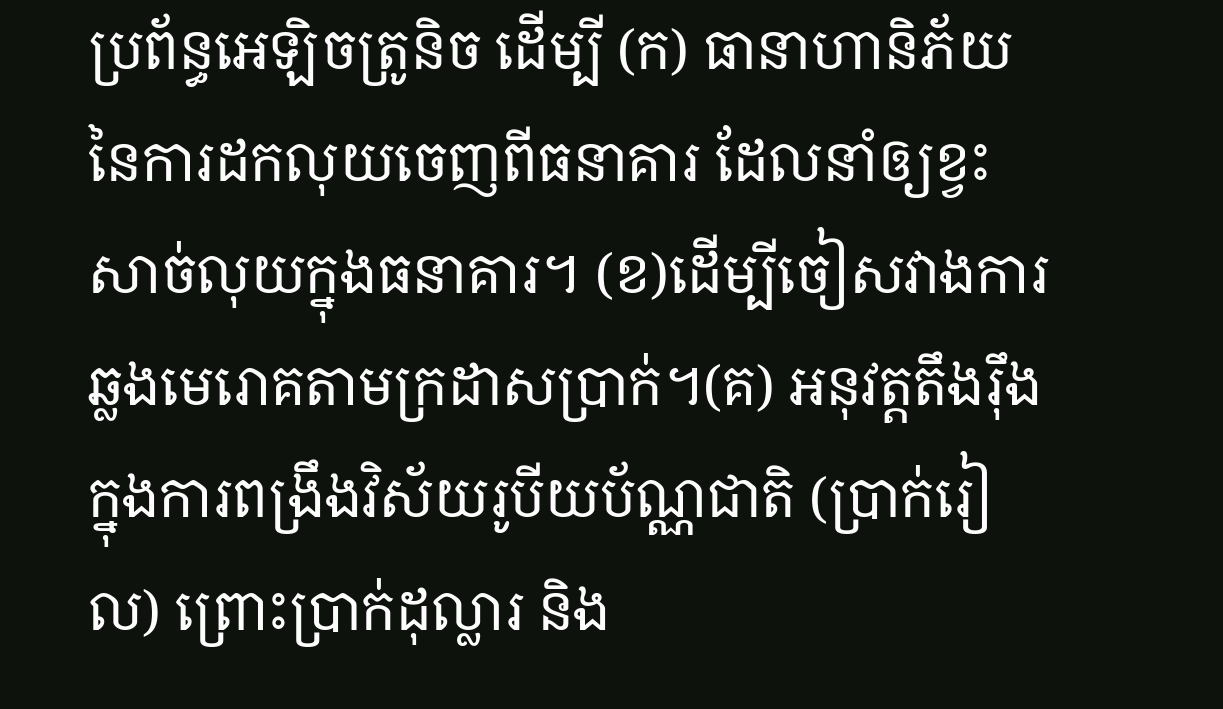ប្រព័ន្ធអេឡិចត្រូនិច ដើម្បី (ក) ធានាហានិភ័យនៃការដកលុយចេញពីធនាគារ ដែលនាំឲ្យខ្វះសាច់លុយក្នុងធនាគារ។ (ខ)ដើម្បីចៀសវាងការឆ្លងមេរោគតាមក្រដាសប្រាក់។(គ) អនុវត្តតឹងរ៉ឹងក្នុងការពង្រឹងវិស័យរូបីយប័ណ្ណជាតិ (ប្រាក់រៀល) ព្រោះប្រាក់ដុល្លារ និង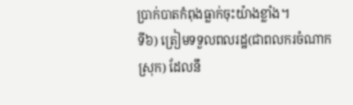ប្រាក់បាតកំពុងធ្លាក់ចុះយ៉ាងខ្លាំង។
ទី៦) ត្រៀមទទួលពលរដ្ឋ(ជាពលករចំណាកស្រុក) ដែលនឹ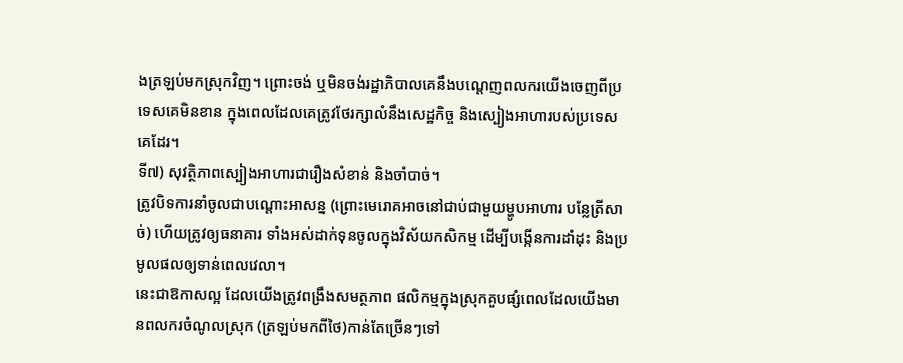ងត្រឡប់មកស្រុកវិញ។ ព្រោះចង់ ឬមិនចង់រដ្ឋាភិបាលគេនឹងបណ្តេញពលករយើងចេញពីប្រទេសគេមិនខាន ក្នុងពេលដែលគេត្រូវថែរក្សាលំនឹងសេដ្ឋកិច្ច និងស្បៀងអាហារបស់ប្រទេសគេដែរ។
ទី៧) សុវត្ថិភាពស្បៀងអាហារជារឿងសំខាន់ និងចាំបាច់។
ត្រូវបិទការនាំចូលជាបណ្តោះអាសន្ន (ព្រោះមេរោគអាចនៅជាប់ជាមួយម្ហូបអាហារ បន្លែត្រីសាច់) ហើយត្រូវឲ្យធនាគារ ទាំងអស់ដាក់ទុនចូលក្នុងវិស័យកសិកម្ម ដើម្បីបង្កើនការដាំដុះ និងប្រមូលផលឲ្យទាន់ពេលវេលា។
នេះជាឱកាសល្អ ដែលយើងត្រូវពង្រឹងសមត្ថភាព ផលិកម្មក្នុងស្រុកគួបផ្សំពេលដែលយើងមានពលករចំណូលស្រុក (ត្រឡប់មកពីថៃ)កាន់តែច្រើនៗទៅ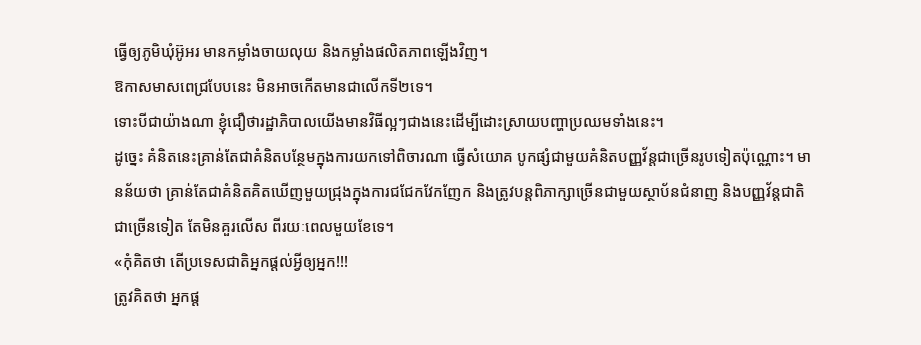ធ្វើឲ្យភូមិឃុំអ៊ូអរ មានកម្លាំងចាយលុយ និងកម្លាំងផលិតភាពឡើងវិញ។
ឱកាសមាសពេជ្របែបនេះ មិនអាចកើតមានជាលើកទី២ទេ។
ទោះបីជាយ៉ាងណា ខ្ញុំជឿថារដ្ឋាភិបាលយើងមានវិធីល្អៗជាងនេះដើម្បីដោះស្រាយបញ្ហាប្រឈមទាំងនេះ។
ដូច្នេះ គំនិតនេះគ្រាន់តែជាគំនិតបន្ថែមក្នុងការយកទៅពិចារណា ធ្វើសំយោគ បូកផ្សំជាមួយគំនិតបញ្ញវ័ន្តជាច្រើនរូបទៀតប៉ុណ្ណោះ។ មានន័យថា គ្រាន់តែជាគំនិតគិតឃើញមួយជ្រុងក្នុងការជជែកវែកញែក និងត្រូវបន្តពិភាក្សាច្រើនជាមួយស្ថាប័នជំនាញ និងបញ្ញវ័ន្តជាតិជាច្រើនទៀត តែមិនគួរលើស ពីរយៈពេលមួយខែទេ។
«កុំគិតថា តើប្រទេសជាតិអ្នកផ្តល់អ្វីឲ្យអ្នក!!!
ត្រូវគិតថា អ្នកផ្ត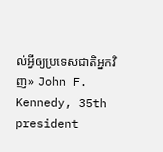ល់អ្វីឲ្យប្រទេសជាតិអ្នកវិញ» John F. Kennedy, 35th president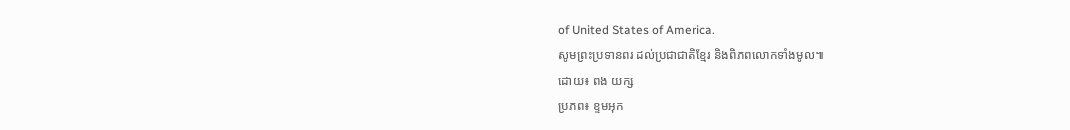of United States of America.
សូមព្រះប្រទានពរ ដល់ប្រជាជាតិខ្មែរ និងពិភពលោកទាំងមូល៕
ដោយ៖ ពង យក្ស
ប្រភព៖ ខ្ទមអុក